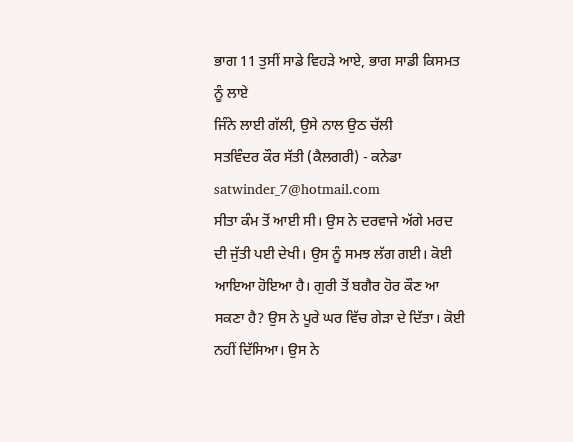ਭਾਗ 11 ਤੁਸੀਂ ਸਾਡੇ ਵਿਹੜੇ ਆਏ, ਭਾਗ ਸਾਡੀ ਕਿਸਮਤ ਨੂੰ ਲਾਏ
ਜਿੰਨੇ ਲਾਈ ਗੱਲੀ, ਉਸੇ ਨਾਲ ਉਠ ਚੱਲੀ
ਸਤਵਿੰਦਰ ਕੌਰ ਸੱਤੀ (ਕੈਲਗਰੀ) - ਕਨੇਡਾ
satwinder_7@hotmail.com
ਸੀਤਾ ਕੰਮ ਤੋਂ ਆਈ ਸੀ। ਉਸ ਨੇ ਦਰਵਾਜੇ ਅੱਗੇ ਮਰਦ ਦੀ ਜੁੱਤੀ ਪਈ ਦੇਖੀ। ਉਸ ਨੂੰ ਸਮਝ ਲੱਗ ਗਈ। ਕੋਈ ਆਇਆ ਹੋਇਆ ਹੈ। ਗੁਰੀ ਤੋਂ ਬਗੈਰ ਹੋਰ ਕੌਣ ਆ ਸਕਣਾ ਹੈ? ਉਸ ਨੇ ਪੂਰੇ ਘਰ ਵਿੱਚ ਗੇੜਾ ਦੇ ਦਿੱਤਾ। ਕੋਈ ਨਹੀਂ ਦਿੱਸਿਆ। ਉਸ ਨੇ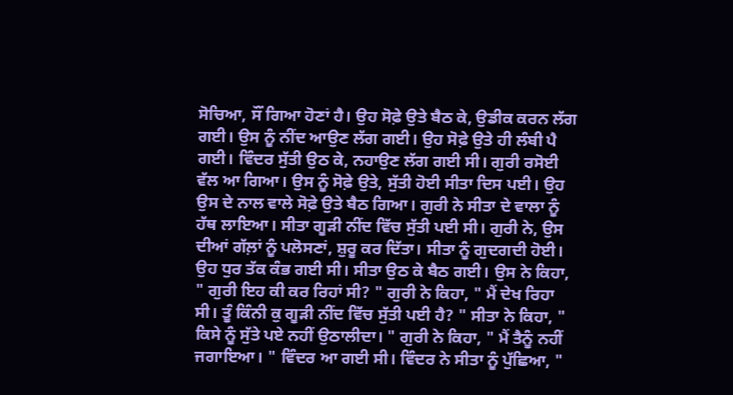ਸੋਚਿਆ, ਸੌਂ ਗਿਆ ਹੋਣਾਂ ਹੈ। ਉਹ ਸੋਫ਼ੇ ਉਤੇ ਬੈਠ ਕੇ, ਉਡੀਕ ਕਰਨ ਲੱਗ ਗਈ। ਉਸ ਨੂੰ ਨੀਂਦ ਆਉਣ ਲੱਗ ਗਈ। ਉਹ ਸੋਫ਼ੇ ਉਤੇ ਹੀ ਲੰਬੀ ਪੈ ਗਈ। ਵਿੰਦਰ ਸੁੱਤੀ ਉਠ ਕੇ, ਨਹਾਉਣ ਲੱਗ ਗਈ ਸੀ। ਗੁਰੀ ਰਸੋਈ ਵੱਲ ਆ ਗਿਆ। ਉਸ ਨੂੰ ਸੋਫ਼ੇ ਉਤੇ, ਸੁੱਤੀ ਹੋਈ ਸੀਤਾ ਦਿਸ ਪਈ। ਉਹ ਉਸ ਦੇ ਨਾਲ ਵਾਲੇ ਸੋਫ਼ੇ ਉਤੇ ਬੈਠ ਗਿਆ। ਗੁਰੀ ਨੇ ਸੀਤਾ ਦੇ ਵਾਲਾ ਨੂੰ ਹੱਥ ਲਾਇਆ। ਸੀਤਾ ਗੂੜੀ ਨੀਂਦ ਵਿੱਚ ਸੁੱਤੀ ਪਈ ਸੀ। ਗੁਰੀ ਨੇ, ਉਸ ਦੀਆਂ ਗੱਲ਼ਾਂ ਨੂੰ ਪਲੋਸਣਾਂ, ਸ਼ੁਰੂ ਕਰ ਦਿੱਤਾ। ਸੀਤਾ ਨੂੰ ਗੁਦਗਦੀ ਹੋਈ। ਉਹ ਧੁਰ ਤੱਕ ਕੰਭ ਗਈ ਸੀ। ਸੀਤਾ ਉਠ ਕੇ ਬੈਠ ਗਈ। ਉਸ ਨੇ ਕਿਹਾ, " ਗੁਰੀ ਇਹ ਕੀ ਕਰ ਰਿਹਾਂ ਸੀ? " ਗੁਰੀ ਨੇ ਕਿਹਾ, " ਮੈਂ ਦੇਖ ਰਿਹਾ ਸੀ। ਤੂੰ ਕਿੰਨੀ ਕੁ ਗੂੜੀ ਨੀਂਦ ਵਿੱਚ ਸੁੱਤੀ ਪਈ ਹੈ? " ਸੀਤਾ ਨੇ ਕਿਹਾ, " ਕਿਸੇ ਨੂੰ ਸੁੱਤੇ ਪਏ ਨਹੀਂ ਉਠਾਲੀਦਾ। " ਗੁਰੀ ਨੇ ਕਿਹਾ, " ਮੈਂ ਤੈਨੂੰ ਨਹੀਂ ਜਗਾਇਆ। " ਵਿੰਦਰ ਆ ਗਈ ਸੀ। ਵਿੰਦਰ ਨੇ ਸੀਤਾ ਨੂੰ ਪੁੱਛਿਆ, "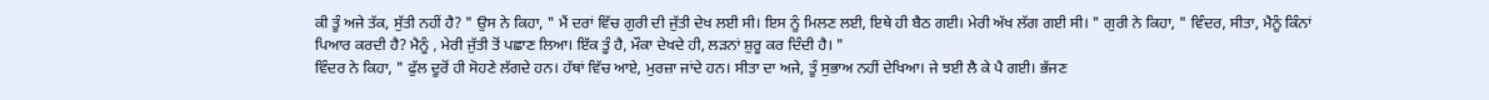ਕੀ ਤੂੰ ਅਜੇ ਤੱਕ, ਸੁੱਤੀ ਨਹੀਂ ਹੈ? " ਉਸ ਨੇ ਕਿਹਾ, " ਮੈਂ ਦਰਾਂ ਵਿੱਚ ਗੁਰੀ ਦੀ ਜੁੱਤੀ ਦੇਖ ਲਈ ਸੀ। ਇਸ ਨੂੰ ਮਿਲਣ ਲਈ, ਇਥੇ ਹੀ ਬੈਠ ਗਈ। ਮੇਰੀ ਅੱਖ ਲੱਗ ਗਈ ਸੀ। " ਗੁਰੀ ਨੇ ਕਿਹਾ, " ਵਿੰਦਰ, ਸੀਤਾ, ਮੈਨੂੰ ਕਿੰਨਾਂ ਪਿਆਰ ਕਰਦੀ ਹੈ? ਮੈਨੂੰ , ਮੇਰੀ ਜੁੱਤੀ ਤੋਂ ਪਛਾਣ ਲਿਆ। ਇੱਕ ਤੂੰ ਹੈ, ਮੌਕਾ ਦੇਖਦੇ ਹੀ, ਲੜਨਾਂ ਸ਼ੁਰੂ ਕਰ ਦਿੰਦੀ ਹੈ। "
ਵਿੰਦਰ ਨੇ ਕਿਹਾ, " ਫੁੱਲ ਦੂਰੋਂ ਹੀ ਸੋਹਣੇ ਲੱਗਦੇ ਹਨ। ਹੱਥਾਂ ਵਿੱਚ ਆਏ, ਮੁਰਜ਼ਾ ਜਾਂਦੇ ਹਨ। ਸੀਤਾ ਦਾ ਅਜੇ, ਤੂੰ ਸੁਭਾਅ ਨਹੀਂ ਦੇਖਿਆ। ਜੇ ਝਈ ਲੈ ਕੇ ਪੈ ਗਈ। ਭੱਜਣ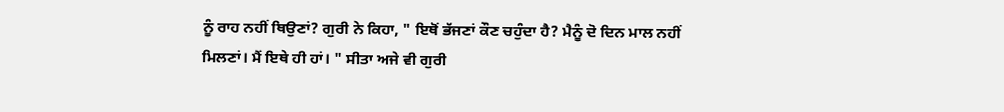ਨੂੰ ਰਾਹ ਨਹੀਂ ਥਿਉਣਾਂ? ਗੁਰੀ ਨੇ ਕਿਹਾ, " ਇਥੋਂ ਭੱਜਣਾਂ ਕੌਣ ਚਹੁੰਦਾ ਹੈ? ਮੈਨੂੰ ਦੋ ਦਿਨ ਮਾਲ ਨਹੀਂ ਮਿਲਣਾਂ। ਮੈਂ ਇਥੇ ਹੀ ਹਾਂ। " ਸੀਤਾ ਅਜੇ ਵੀ ਗੁਰੀ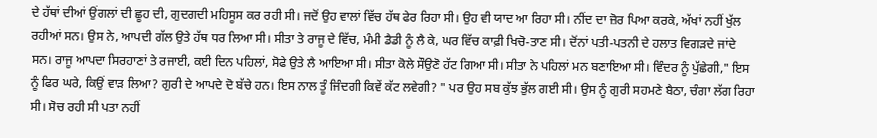ਦੇ ਹੱਥਾਂ ਦੀਆਂ ਉਂਗਲਾਂ ਦੀ ਛੂਹ ਦੀ, ਗੁਦਗਦੀ ਮਹਿਸੂਸ ਕਰ ਰਹੀ ਸੀ। ਜਦੋਂ ਉਹ ਵਾਲਾਂ ਵਿੱਚ ਹੱਥ ਫੇਰ ਰਿਹਾ ਸੀ। ਉਹ ਵੀ ਯਾਦ ਆ ਰਿਹਾ ਸੀ। ਨੀਂਦ ਦਾ ਜ਼ੋਰ ਪਿਆ ਕਰਕੇ, ਅੱਖਾਂ ਨਹੀਂ ਖੁੱਲ ਰਹੀਆਂ ਸਨ। ਉਸ ਨੇ, ਆਪਦੀ ਗੱਲ ਉਤੇ ਹੱਥ ਧਰ ਲਿਆ ਸੀ। ਸੀਤਾ ਤੇ ਰਾਜੂ ਦੇ ਵਿੱਚ, ਮੰਮੀ ਡੈਡੀ ਨੂੰ ਲੈ ਕੇ, ਘਰ ਵਿੱਚ ਕਾਫ਼ੀ ਖਿਚੋ-ਤਾਣ ਸੀ। ਦੋਂਨਾਂ ਪਤੀ-ਪਤਨੀ ਦੇ ਹਲਾਤ ਵਿਗੜਦੇ ਜਾਂਦੇ ਸਨ। ਰਾਜੂ ਆਪਦਾ ਸਿਰਹਾਣਾਂ ਤੇ ਰਜਾਈ, ਕਈ ਦਿਨ ਪਹਿਲਾਂ, ਸੋਫੇ ਉਤੇ ਲੈ ਆਇਆ ਸੀ। ਸੀਤਾ ਕੋਲੇ ਸੌਉਣੋ ਹੱਟ ਗਿਆ ਸੀ। ਸੀਤਾ ਨੇ ਪਹਿਲਾਂ ਮਨ ਬਣਾਇਆ ਸੀ। ਵਿੰਦਰ ਨੂੰ ਪੁੱਛੇਗੀ," ਇਸ ਨੂੰ ਫਿਰ ਘਰੇ, ਕਿਉਂ ਵਾੜ ਲਿਆ? ਗੁਰੀ ਦੇ ਆਪਦੇ ਦੋ ਬੱਚੇ ਹਨ। ਇਸ ਨਾਲ ਤੂੰ ਜਿੰਦਗੀ ਕਿਵੇਂ ਕੱਟ ਲਵੇਗੀ? " ਪਰ ਉਹ ਸਬ ਕੁੱਝ ਭੁੱਲ ਗਈ ਸੀ। ਉਸ ਨੂੰ ਗੁਰੀ ਸਹਮਣੇ ਬੈਠਾ, ਚੰਗਾ ਲੱਗ ਰਿਹਾ ਸੀ। ਸੋਚ ਰਹੀ ਸੀ ਪਤਾ ਨਹੀਂ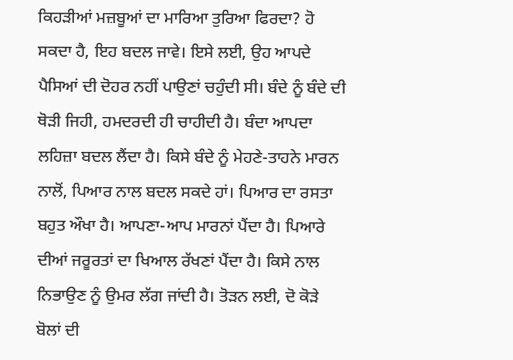ਕਿਹੜੀਆਂ ਮਜ਼ਬੂਆਂ ਦਾ ਮਾਰਿਆ ਤੁਰਿਆ ਫਿਰਦਾ? ਹੋ ਸਕਦਾ ਹੈ, ਇਹ ਬਦਲ ਜਾਵੇ। ਇਸੇ ਲਈ, ਉਹ ਆਪਦੇ ਪੈਸਿਆਂ ਦੀ ਦੋਹਰ ਨਹੀਂ ਪਾਉਣਾਂ ਚਹੁੰਦੀ ਸੀ। ਬੰਦੇ ਨੂੰ ਬੰਦੇ ਦੀ ਥੋੜੀ ਜਿਹੀ, ਹਮਦਰਦੀ ਹੀ ਚਾਹੀਦੀ ਹੈ। ਬੰਦਾ ਆਪਦਾ ਲਹਿਜ਼ਾ ਬਦਲ ਲੈਂਦਾ ਹੈ। ਕਿਸੇ ਬੰਦੇ ਨੂੰ ਮੇਹਣੇ-ਤਾਹਨੇ ਮਾਰਨ ਨਾਲੋਂ, ਪਿਆਰ ਨਾਲ ਬਦਲ ਸਕਦੇ ਹਾਂ। ਪਿਆਰ ਦਾ ਰਸਤਾ ਬਹੁਤ ਔਖਾ ਹੈ। ਆਪਣਾ-ਆਪ ਮਾਰਨਾਂ ਪੈਂਦਾ ਹੈ। ਪਿਆਰੇ ਦੀਆਂ ਜਰੂਰਤਾਂ ਦਾ ਖਿਆਲ ਰੱਖਣਾਂ ਪੈਂਦਾ ਹੈ। ਕਿਸੇ ਨਾਲ ਨਿਭਾਉਣ ਨੂੰ ਉਮਰ ਲੱਗ ਜਾਂਦੀ ਹੈ। ਤੋੜਨ ਲਈ, ਦੋ ਕੋੜੇ ਬੋਲਾਂ ਦੀ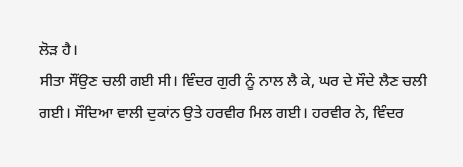ਲੋੜ ਹੈ।
ਸੀਤਾ ਸੌਂਉਣ ਚਲੀ ਗਈ ਸੀ। ਵਿੰਦਰ ਗੁਰੀ ਨੂੰ ਨਾਲ ਲੈ ਕੇ, ਘਰ ਦੇ ਸੌਦੇ ਲੈਣ ਚਲੀ ਗਈ। ਸੌਦਿਆ ਵਾਲੀ ਦੁਕਾਂਨ ਉਤੇ ਹਰਵੀਰ ਮਿਲ ਗਈ। ਹਰਵੀਰ ਨੇ, ਵਿੰਦਰ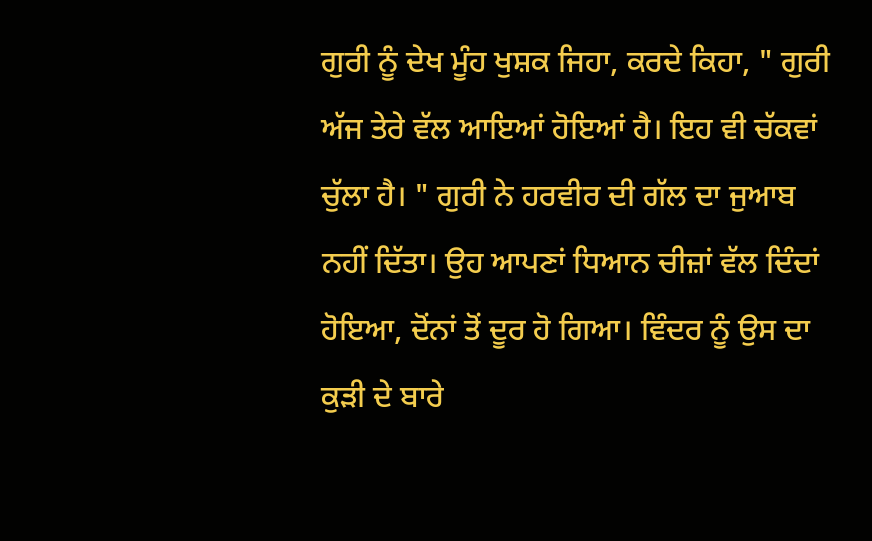ਗੁਰੀ ਨੂੰ ਦੇਖ ਮੂੰਹ ਖੁਸ਼ਕ ਜਿਹਾ, ਕਰਦੇ ਕਿਹਾ, " ਗੁਰੀ ਅੱਜ ਤੇਰੇ ਵੱਲ ਆਇਆਂ ਹੋਇਆਂ ਹੈ। ਇਹ ਵੀ ਚੱਕਵਾਂ ਚੁੱਲਾ ਹੈ। " ਗੁਰੀ ਨੇ ਹਰਵੀਰ ਦੀ ਗੱਲ ਦਾ ਜੁਆਬ ਨਹੀਂ ਦਿੱਤਾ। ਉਹ ਆਪਣਾਂ ਧਿਆਨ ਚੀਜ਼ਾਂ ਵੱਲ ਦਿੰਦਾਂ ਹੋਇਆ, ਦੋਂਨਾਂ ਤੋਂ ਦੂਰ ਹੋ ਗਿਆ। ਵਿੰਦਰ ਨੂੰ ਉਸ ਦਾ ਕੁੜੀ ਦੇ ਬਾਰੇ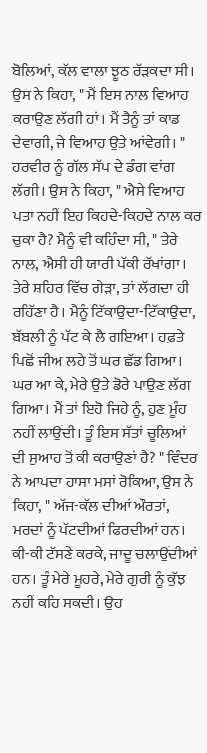ਬੋਲਿਆਂ, ਕੱਲ ਵਾਲਾ ਝੂਠ ਰੱੜਕਦਾ ਸੀ। ਉਸ ਨੇ ਕਿਹਾ, " ਮੈਂ ਇਸ ਨਾਲ ਵਿਆਹ ਕਰਾਉਣ ਲੱਗੀ ਹਾਂ। ਮੈਂ ਤੈਨੂੰ ਤਾਂ ਕਾਡ ਦੇਵਾਗੀ, ਜੇ ਵਿਆਹ ਉਤੇ ਆਂਵੇਗੀ। " ਹਰਵੀਰ ਨੂੰ ਗੱਲ ਸੱਪ ਦੇ ਡੰਗ ਵਾਂਗ ਲੱਗੀ। ਉਸ ਨੇ ਕਿਹਾ, " ਐਸੇ ਵਿਆਹ ਪਤਾ ਨਹੀਂ ਇਹ ਕਿਹਦੇ-ਕਿਹਦੇ ਨਾਲ ਕਰ ਚੁਕਾ ਹੈ? ਮੈਨੂੰ ਵੀ ਕਹਿੰਦਾ ਸੀ, " ਤੇਰੇ ਨਾਲ, ਐਸੀ ਹੀ ਯਾਰੀ ਪੱਕੀ ਰੱਖਾਂਗਾ। ਤੇਰੇ ਸ਼ਹਿਰ ਵਿੱਚ ਗੇੜਾ, ਤਾਂ ਲੱਗਦਾ ਹੀ ਰਹਿੱਣਾ ਹੈ। ਮੈਨੂੰ ਟਿੱਕਾਉਦਾ-ਟਿੱਕਾਉਦਾ, ਬੱਬਲੀ ਨੂੰ ਪੱਟ ਕੇ ਲੈ ਗਇਆ। ਹਫ਼ਤੇ ਪਿਛੋਂ ਜੀਅ ਲਹੇ ਤੋਂ ਘਰ ਛੱਡ ਗਿਆ। ਘਰ ਆ ਕੇ, ਮੇਰੇ ਉਤੇ ਡੋਰੇ ਪਾਉਣ ਲੱਗ ਗਿਆ। ਮੈਂ ਤਾਂ ਇਹੋ ਜਿਹੇ ਨੂੰ, ਹੁਣ ਮੂੰਹ ਨਹੀਂ ਲਾਉਂਦੀ। ਤੂੰ ਇਸ ਸੱਤਾਂ ਚੂਲਿਆਂ ਦੀ ਸੁਆਹ ਤੋਂ ਕੀ ਕਰਾਉਣਾਂ ਹੈ? " ਵਿੰਦਰ ਨੇ ਆਪਦਾ ਹਾਸਾ ਮਸਾਂ ਰੋਕਿਆ, ਉਸ ਨੇ ਕਿਹਾ, " ਅੱਜ-ਕੱਲ ਦੀਆਂ ਔਰਤਾਂ, ਮਰਦਾਂ ਨੂੰ ਪੱਟਦੀਆਂ ਫਿਰਦੀਆਂ ਹਨ। ਕੀ-ਕੀ ਟੱਸਣੇ ਕਰਕੇ, ਜਾਦੂ ਚਲਾਉਂਦੀਆਂ ਹਨ। ਤੂੰ ਮੇਰੇ ਮੂਹਰੇ, ਮੇਰੇ ਗੁਰੀ ਨੂੰ ਕੁੱਝ ਨਹੀਂ ਕਹਿ ਸਕਦੀ। ਉਹ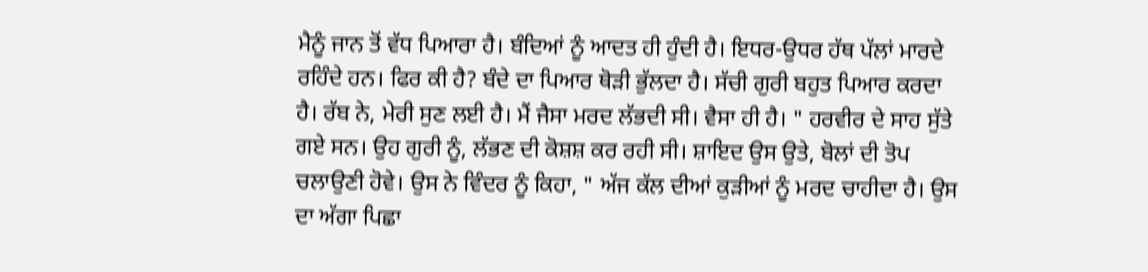ਮੈਨੂੰ ਜਾਨ ਤੋਂ ਵੱਧ ਪਿਆਰਾ ਹੈ। ਬੰਦਿਆਂ ਨੂੰ ਆਦਤ ਹੀ ਹੁੰਦੀ ਹੈ। ਇਧਰ-ਉਧਰ ਹੱਥ ਪੱਲਾਂ ਮਾਰਦੇ ਰਹਿੰਦੇ ਹਨ। ਫਿਰ ਕੀ ਹੈ? ਬੰਦੇ ਦਾ ਪਿਆਰ ਥੋੜੀ ਭੁੱਲਦਾ ਹੈ। ਸੱਚੀ ਗੁਰੀ ਬਹੁਤ ਪਿਆਰ ਕਰਦਾ ਹੈ। ਰੱਬ ਨੇ, ਮੇਰੀ ਸੁਣ ਲਈ ਹੈ। ਮੈਂ ਜੈਸਾ ਮਰਦ ਲੱਭਦੀ ਸੀ। ਵੈਸਾ ਹੀ ਹੈ। " ਹਰਵੀਰ ਦੇ ਸਾਹ ਸੁੱਤੇ ਗਏ ਸਨ। ਉਹ ਗੁਰੀ ਨੂੰ, ਲੱਭਣ ਦੀ ਕੋਸ਼ਸ਼ ਕਰ ਰਹੀ ਸੀ। ਸ਼ਾਇਦ ਉਸ ਉਤੇ, ਬੋਲਾਂ ਦੀ ਤੋਪ ਚਲਾਉਣੀ ਹੋਵੇ। ਉਸ ਨੇ ਵਿੰਦਰ ਨੂੰ ਕਿਹਾ, " ਅੱਜ ਕੱਲ ਦੀਆਂ ਕੁੜੀਆਂ ਨੂੰ ਮਰਦ ਚਾਹੀਦਾ ਹੈ। ਉਸ ਦਾ ਅੱਗਾ ਪਿਛਾ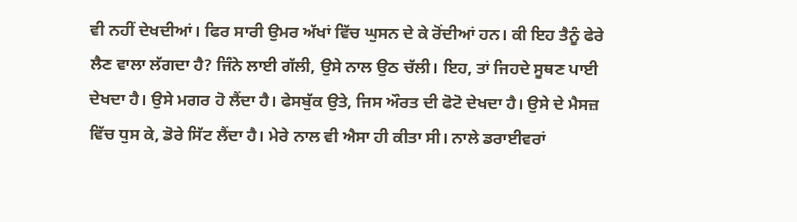ਵੀ ਨਹੀਂ ਦੇਖਦੀਆਂ। ਫਿਰ ਸਾਰੀ ਉਮਰ ਅੱਖਾਂ ਵਿੱਚ ਘੁਸਨ ਦੇ ਕੇ ਰੋਂਦੀਆਂ ਹਨ। ਕੀ ਇਹ ਤੈਨੂੰ ਫੇਰੇ ਲੈਣ ਵਾਲਾ ਲੱਗਦਾ ਹੈ? ਜਿੰਨੇ ਲਾਈ ਗੱਲੀ, ਉਸੇ ਨਾਲ ਉਠ ਚੱਲੀ। ਇਹ, ਤਾਂ ਜਿਹਦੇ ਸੂਥਣ ਪਾਈ ਦੇਖਦਾ ਹੈ। ਉਸੇ ਮਗਰ ਹੋ ਲੈਂਦਾ ਹੈ। ਫੇਸਬੁੱਕ ਉਤੇ, ਜਿਸ ਔਰਤ ਦੀ ਫੋਟੋ ਦੇਖਦਾ ਹੈ। ਉਸੇ ਦੇ ਮੈਸਜ਼ ਵਿੱਚ ਧੁਸ ਕੇ, ਡੋਰੇ ਸਿੱਟ ਲੈਂਦਾ ਹੈ। ਮੇਰੇ ਨਾਲ ਵੀ ਐਸਾ ਹੀ ਕੀਤਾ ਸੀ। ਨਾਲੇ ਡਰਾਈਵਰਾਂ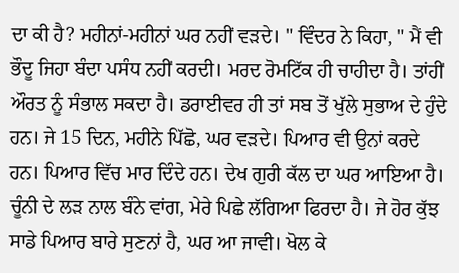ਦਾ ਕੀ ਹੈ? ਮਹੀਨਾਂ-ਮਹੀਨਾਂ ਘਰ ਨਹੀਂ ਵੜਦੇ। " ਵਿੰਦਰ ਨੇ ਕਿਹਾ, " ਮੈਂ ਵੀ ਭੌਦੂ ਜਿਹਾ ਬੰਦਾ ਪਸੰਧ ਨਹੀਂ ਕਰਦੀ। ਮਰਦ ਰੋਮਟਿੱਕ ਹੀ ਚਾਹੀਦਾ ਹੈ। ਤਾਂਹੀਂ ਔਰਤ ਨੂੰ ਸੰਭਾਲ ਸਕਦਾ ਹੈ। ਡਰਾਈਵਰ ਹੀ ਤਾਂ ਸਬ ਤੋਂ ਖੁੱਲੇ ਸੁਭਾਅ ਦੇ ਹੁੰਦੇ ਹਨ। ਜੇ 15 ਦਿਨ, ਮਹੀਨੇ ਪਿੱਛੋ, ਘਰ ਵੜਦੇ। ਪਿਆਰ ਵੀ ਉਨਾਂ ਕਰਦੇ ਹਨ। ਪਿਆਰ ਵਿੱਚ ਮਾਰ ਦਿੰਦੇ ਹਨ। ਦੇਖ ਗੁਰੀ ਕੱਲ ਦਾ ਘਰ ਆਇਆ ਹੈ। ਚੂੰਨੀ ਦੇ ਲੜ ਨਾਲ ਬੰਨੇ ਵਾਂਗ, ਮੇਰੇ ਪਿਛੇ ਲੱਗਿਆ ਫਿਰਦਾ ਹੈ। ਜੇ ਹੋਰ ਕੁੱਝ ਸਾਡੇ ਪਿਆਰ ਬਾਰੇ ਸੁਣਨਾਂ ਹੈ, ਘਰ ਆ ਜਾਵੀ। ਖੋਲ ਕੇ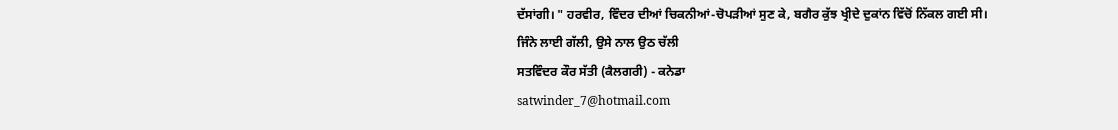ਦੱਸਾਂਗੀ। " ਹਰਵੀਰ, ਵਿੰਦਰ ਦੀਆਂ ਚਿਕਨੀਆਂ-ਚੋਪੜੀਆਂ ਸੁਣ ਕੇ, ਬਗੈਰ ਕੁੱਝ ਖ੍ਰੀਦੇ ਦੁਕਾਂਨ ਵਿੱਚੋਂ ਨਿੱਕਲ ਗਈ ਸੀ।
ਜਿੰਨੇ ਲਾਈ ਗੱਲੀ, ਉਸੇ ਨਾਲ ਉਠ ਚੱਲੀ
ਸਤਵਿੰਦਰ ਕੌਰ ਸੱਤੀ (ਕੈਲਗਰੀ) - ਕਨੇਡਾ
satwinder_7@hotmail.com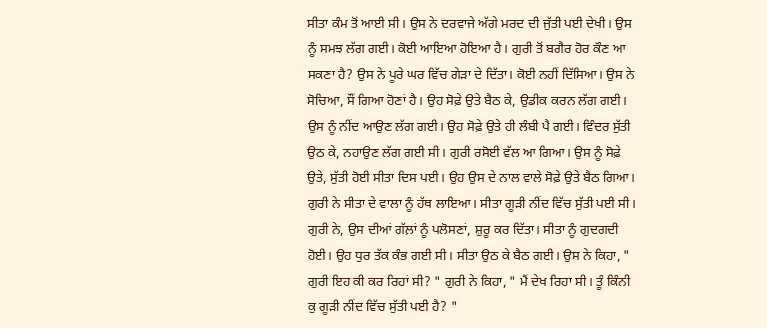ਸੀਤਾ ਕੰਮ ਤੋਂ ਆਈ ਸੀ। ਉਸ ਨੇ ਦਰਵਾਜੇ ਅੱਗੇ ਮਰਦ ਦੀ ਜੁੱਤੀ ਪਈ ਦੇਖੀ। ਉਸ ਨੂੰ ਸਮਝ ਲੱਗ ਗਈ। ਕੋਈ ਆਇਆ ਹੋਇਆ ਹੈ। ਗੁਰੀ ਤੋਂ ਬਗੈਰ ਹੋਰ ਕੌਣ ਆ ਸਕਣਾ ਹੈ? ਉਸ ਨੇ ਪੂਰੇ ਘਰ ਵਿੱਚ ਗੇੜਾ ਦੇ ਦਿੱਤਾ। ਕੋਈ ਨਹੀਂ ਦਿੱਸਿਆ। ਉਸ ਨੇ ਸੋਚਿਆ, ਸੌਂ ਗਿਆ ਹੋਣਾਂ ਹੈ। ਉਹ ਸੋਫ਼ੇ ਉਤੇ ਬੈਠ ਕੇ, ਉਡੀਕ ਕਰਨ ਲੱਗ ਗਈ। ਉਸ ਨੂੰ ਨੀਂਦ ਆਉਣ ਲੱਗ ਗਈ। ਉਹ ਸੋਫ਼ੇ ਉਤੇ ਹੀ ਲੰਬੀ ਪੈ ਗਈ। ਵਿੰਦਰ ਸੁੱਤੀ ਉਠ ਕੇ, ਨਹਾਉਣ ਲੱਗ ਗਈ ਸੀ। ਗੁਰੀ ਰਸੋਈ ਵੱਲ ਆ ਗਿਆ। ਉਸ ਨੂੰ ਸੋਫ਼ੇ ਉਤੇ, ਸੁੱਤੀ ਹੋਈ ਸੀਤਾ ਦਿਸ ਪਈ। ਉਹ ਉਸ ਦੇ ਨਾਲ ਵਾਲੇ ਸੋਫ਼ੇ ਉਤੇ ਬੈਠ ਗਿਆ। ਗੁਰੀ ਨੇ ਸੀਤਾ ਦੇ ਵਾਲਾ ਨੂੰ ਹੱਥ ਲਾਇਆ। ਸੀਤਾ ਗੂੜੀ ਨੀਂਦ ਵਿੱਚ ਸੁੱਤੀ ਪਈ ਸੀ। ਗੁਰੀ ਨੇ, ਉਸ ਦੀਆਂ ਗੱਲ਼ਾਂ ਨੂੰ ਪਲੋਸਣਾਂ, ਸ਼ੁਰੂ ਕਰ ਦਿੱਤਾ। ਸੀਤਾ ਨੂੰ ਗੁਦਗਦੀ ਹੋਈ। ਉਹ ਧੁਰ ਤੱਕ ਕੰਭ ਗਈ ਸੀ। ਸੀਤਾ ਉਠ ਕੇ ਬੈਠ ਗਈ। ਉਸ ਨੇ ਕਿਹਾ, " ਗੁਰੀ ਇਹ ਕੀ ਕਰ ਰਿਹਾਂ ਸੀ? " ਗੁਰੀ ਨੇ ਕਿਹਾ, " ਮੈਂ ਦੇਖ ਰਿਹਾ ਸੀ। ਤੂੰ ਕਿੰਨੀ ਕੁ ਗੂੜੀ ਨੀਂਦ ਵਿੱਚ ਸੁੱਤੀ ਪਈ ਹੈ? "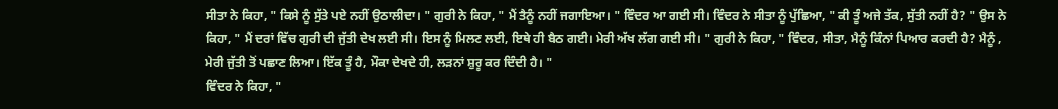ਸੀਤਾ ਨੇ ਕਿਹਾ, " ਕਿਸੇ ਨੂੰ ਸੁੱਤੇ ਪਏ ਨਹੀਂ ਉਠਾਲੀਦਾ। " ਗੁਰੀ ਨੇ ਕਿਹਾ, " ਮੈਂ ਤੈਨੂੰ ਨਹੀਂ ਜਗਾਇਆ। " ਵਿੰਦਰ ਆ ਗਈ ਸੀ। ਵਿੰਦਰ ਨੇ ਸੀਤਾ ਨੂੰ ਪੁੱਛਿਆ, " ਕੀ ਤੂੰ ਅਜੇ ਤੱਕ, ਸੁੱਤੀ ਨਹੀਂ ਹੈ? " ਉਸ ਨੇ ਕਿਹਾ, " ਮੈਂ ਦਰਾਂ ਵਿੱਚ ਗੁਰੀ ਦੀ ਜੁੱਤੀ ਦੇਖ ਲਈ ਸੀ। ਇਸ ਨੂੰ ਮਿਲਣ ਲਈ, ਇਥੇ ਹੀ ਬੈਠ ਗਈ। ਮੇਰੀ ਅੱਖ ਲੱਗ ਗਈ ਸੀ। " ਗੁਰੀ ਨੇ ਕਿਹਾ, " ਵਿੰਦਰ, ਸੀਤਾ, ਮੈਨੂੰ ਕਿੰਨਾਂ ਪਿਆਰ ਕਰਦੀ ਹੈ? ਮੈਨੂੰ , ਮੇਰੀ ਜੁੱਤੀ ਤੋਂ ਪਛਾਣ ਲਿਆ। ਇੱਕ ਤੂੰ ਹੈ, ਮੌਕਾ ਦੇਖਦੇ ਹੀ, ਲੜਨਾਂ ਸ਼ੁਰੂ ਕਰ ਦਿੰਦੀ ਹੈ। "
ਵਿੰਦਰ ਨੇ ਕਿਹਾ, "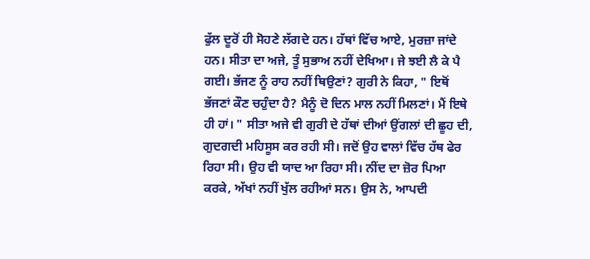ਫੁੱਲ ਦੂਰੋਂ ਹੀ ਸੋਹਣੇ ਲੱਗਦੇ ਹਨ। ਹੱਥਾਂ ਵਿੱਚ ਆਏ, ਮੁਰਜ਼ਾ ਜਾਂਦੇ ਹਨ। ਸੀਤਾ ਦਾ ਅਜੇ, ਤੂੰ ਸੁਭਾਅ ਨਹੀਂ ਦੇਖਿਆ। ਜੇ ਝਈ ਲੈ ਕੇ ਪੈ ਗਈ। ਭੱਜਣ ਨੂੰ ਰਾਹ ਨਹੀਂ ਥਿਉਣਾਂ? ਗੁਰੀ ਨੇ ਕਿਹਾ, " ਇਥੋਂ ਭੱਜਣਾਂ ਕੌਣ ਚਹੁੰਦਾ ਹੈ? ਮੈਨੂੰ ਦੋ ਦਿਨ ਮਾਲ ਨਹੀਂ ਮਿਲਣਾਂ। ਮੈਂ ਇਥੇ ਹੀ ਹਾਂ। " ਸੀਤਾ ਅਜੇ ਵੀ ਗੁਰੀ ਦੇ ਹੱਥਾਂ ਦੀਆਂ ਉਂਗਲਾਂ ਦੀ ਛੂਹ ਦੀ, ਗੁਦਗਦੀ ਮਹਿਸੂਸ ਕਰ ਰਹੀ ਸੀ। ਜਦੋਂ ਉਹ ਵਾਲਾਂ ਵਿੱਚ ਹੱਥ ਫੇਰ ਰਿਹਾ ਸੀ। ਉਹ ਵੀ ਯਾਦ ਆ ਰਿਹਾ ਸੀ। ਨੀਂਦ ਦਾ ਜ਼ੋਰ ਪਿਆ ਕਰਕੇ, ਅੱਖਾਂ ਨਹੀਂ ਖੁੱਲ ਰਹੀਆਂ ਸਨ। ਉਸ ਨੇ, ਆਪਦੀ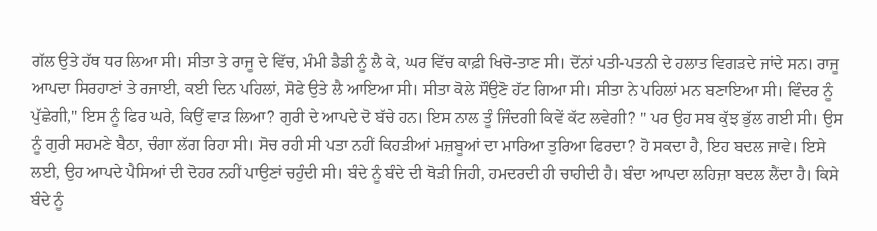ਗੱਲ ਉਤੇ ਹੱਥ ਧਰ ਲਿਆ ਸੀ। ਸੀਤਾ ਤੇ ਰਾਜੂ ਦੇ ਵਿੱਚ, ਮੰਮੀ ਡੈਡੀ ਨੂੰ ਲੈ ਕੇ, ਘਰ ਵਿੱਚ ਕਾਫ਼ੀ ਖਿਚੋ-ਤਾਣ ਸੀ। ਦੋਂਨਾਂ ਪਤੀ-ਪਤਨੀ ਦੇ ਹਲਾਤ ਵਿਗੜਦੇ ਜਾਂਦੇ ਸਨ। ਰਾਜੂ ਆਪਦਾ ਸਿਰਹਾਣਾਂ ਤੇ ਰਜਾਈ, ਕਈ ਦਿਨ ਪਹਿਲਾਂ, ਸੋਫੇ ਉਤੇ ਲੈ ਆਇਆ ਸੀ। ਸੀਤਾ ਕੋਲੇ ਸੌਉਣੋ ਹੱਟ ਗਿਆ ਸੀ। ਸੀਤਾ ਨੇ ਪਹਿਲਾਂ ਮਨ ਬਣਾਇਆ ਸੀ। ਵਿੰਦਰ ਨੂੰ ਪੁੱਛੇਗੀ," ਇਸ ਨੂੰ ਫਿਰ ਘਰੇ, ਕਿਉਂ ਵਾੜ ਲਿਆ? ਗੁਰੀ ਦੇ ਆਪਦੇ ਦੋ ਬੱਚੇ ਹਨ। ਇਸ ਨਾਲ ਤੂੰ ਜਿੰਦਗੀ ਕਿਵੇਂ ਕੱਟ ਲਵੇਗੀ? " ਪਰ ਉਹ ਸਬ ਕੁੱਝ ਭੁੱਲ ਗਈ ਸੀ। ਉਸ ਨੂੰ ਗੁਰੀ ਸਹਮਣੇ ਬੈਠਾ, ਚੰਗਾ ਲੱਗ ਰਿਹਾ ਸੀ। ਸੋਚ ਰਹੀ ਸੀ ਪਤਾ ਨਹੀਂ ਕਿਹੜੀਆਂ ਮਜ਼ਬੂਆਂ ਦਾ ਮਾਰਿਆ ਤੁਰਿਆ ਫਿਰਦਾ? ਹੋ ਸਕਦਾ ਹੈ, ਇਹ ਬਦਲ ਜਾਵੇ। ਇਸੇ ਲਈ, ਉਹ ਆਪਦੇ ਪੈਸਿਆਂ ਦੀ ਦੋਹਰ ਨਹੀਂ ਪਾਉਣਾਂ ਚਹੁੰਦੀ ਸੀ। ਬੰਦੇ ਨੂੰ ਬੰਦੇ ਦੀ ਥੋੜੀ ਜਿਹੀ, ਹਮਦਰਦੀ ਹੀ ਚਾਹੀਦੀ ਹੈ। ਬੰਦਾ ਆਪਦਾ ਲਹਿਜ਼ਾ ਬਦਲ ਲੈਂਦਾ ਹੈ। ਕਿਸੇ ਬੰਦੇ ਨੂੰ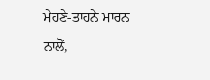ਮੇਹਣੇ-ਤਾਹਨੇ ਮਾਰਨ ਨਾਲੋਂ,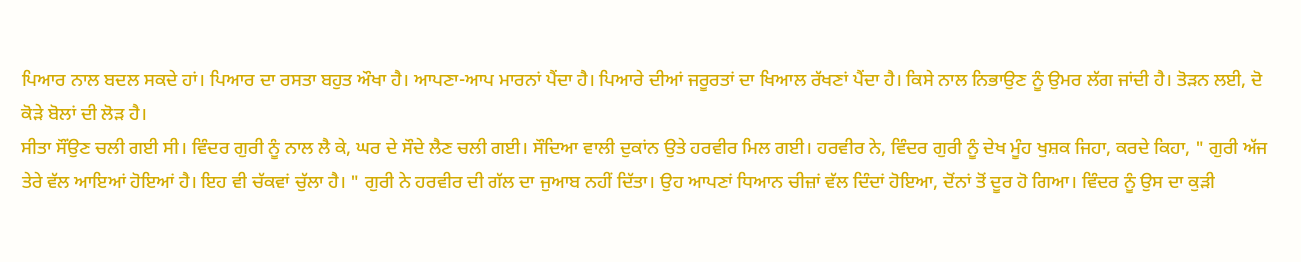ਪਿਆਰ ਨਾਲ ਬਦਲ ਸਕਦੇ ਹਾਂ। ਪਿਆਰ ਦਾ ਰਸਤਾ ਬਹੁਤ ਔਖਾ ਹੈ। ਆਪਣਾ-ਆਪ ਮਾਰਨਾਂ ਪੈਂਦਾ ਹੈ। ਪਿਆਰੇ ਦੀਆਂ ਜਰੂਰਤਾਂ ਦਾ ਖਿਆਲ ਰੱਖਣਾਂ ਪੈਂਦਾ ਹੈ। ਕਿਸੇ ਨਾਲ ਨਿਭਾਉਣ ਨੂੰ ਉਮਰ ਲੱਗ ਜਾਂਦੀ ਹੈ। ਤੋੜਨ ਲਈ, ਦੋ ਕੋੜੇ ਬੋਲਾਂ ਦੀ ਲੋੜ ਹੈ।
ਸੀਤਾ ਸੌਂਉਣ ਚਲੀ ਗਈ ਸੀ। ਵਿੰਦਰ ਗੁਰੀ ਨੂੰ ਨਾਲ ਲੈ ਕੇ, ਘਰ ਦੇ ਸੌਦੇ ਲੈਣ ਚਲੀ ਗਈ। ਸੌਦਿਆ ਵਾਲੀ ਦੁਕਾਂਨ ਉਤੇ ਹਰਵੀਰ ਮਿਲ ਗਈ। ਹਰਵੀਰ ਨੇ, ਵਿੰਦਰ ਗੁਰੀ ਨੂੰ ਦੇਖ ਮੂੰਹ ਖੁਸ਼ਕ ਜਿਹਾ, ਕਰਦੇ ਕਿਹਾ, " ਗੁਰੀ ਅੱਜ ਤੇਰੇ ਵੱਲ ਆਇਆਂ ਹੋਇਆਂ ਹੈ। ਇਹ ਵੀ ਚੱਕਵਾਂ ਚੁੱਲਾ ਹੈ। " ਗੁਰੀ ਨੇ ਹਰਵੀਰ ਦੀ ਗੱਲ ਦਾ ਜੁਆਬ ਨਹੀਂ ਦਿੱਤਾ। ਉਹ ਆਪਣਾਂ ਧਿਆਨ ਚੀਜ਼ਾਂ ਵੱਲ ਦਿੰਦਾਂ ਹੋਇਆ, ਦੋਂਨਾਂ ਤੋਂ ਦੂਰ ਹੋ ਗਿਆ। ਵਿੰਦਰ ਨੂੰ ਉਸ ਦਾ ਕੁੜੀ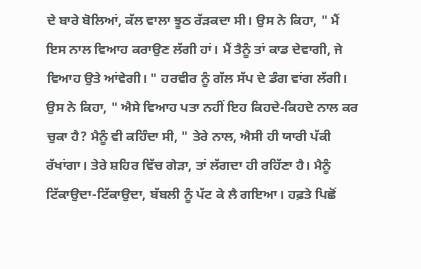ਦੇ ਬਾਰੇ ਬੋਲਿਆਂ, ਕੱਲ ਵਾਲਾ ਝੂਠ ਰੱੜਕਦਾ ਸੀ। ਉਸ ਨੇ ਕਿਹਾ, " ਮੈਂ ਇਸ ਨਾਲ ਵਿਆਹ ਕਰਾਉਣ ਲੱਗੀ ਹਾਂ। ਮੈਂ ਤੈਨੂੰ ਤਾਂ ਕਾਡ ਦੇਵਾਗੀ, ਜੇ ਵਿਆਹ ਉਤੇ ਆਂਵੇਗੀ। " ਹਰਵੀਰ ਨੂੰ ਗੱਲ ਸੱਪ ਦੇ ਡੰਗ ਵਾਂਗ ਲੱਗੀ। ਉਸ ਨੇ ਕਿਹਾ, " ਐਸੇ ਵਿਆਹ ਪਤਾ ਨਹੀਂ ਇਹ ਕਿਹਦੇ-ਕਿਹਦੇ ਨਾਲ ਕਰ ਚੁਕਾ ਹੈ? ਮੈਨੂੰ ਵੀ ਕਹਿੰਦਾ ਸੀ, " ਤੇਰੇ ਨਾਲ, ਐਸੀ ਹੀ ਯਾਰੀ ਪੱਕੀ ਰੱਖਾਂਗਾ। ਤੇਰੇ ਸ਼ਹਿਰ ਵਿੱਚ ਗੇੜਾ, ਤਾਂ ਲੱਗਦਾ ਹੀ ਰਹਿੱਣਾ ਹੈ। ਮੈਨੂੰ ਟਿੱਕਾਉਦਾ-ਟਿੱਕਾਉਦਾ, ਬੱਬਲੀ ਨੂੰ ਪੱਟ ਕੇ ਲੈ ਗਇਆ। ਹਫ਼ਤੇ ਪਿਛੋਂ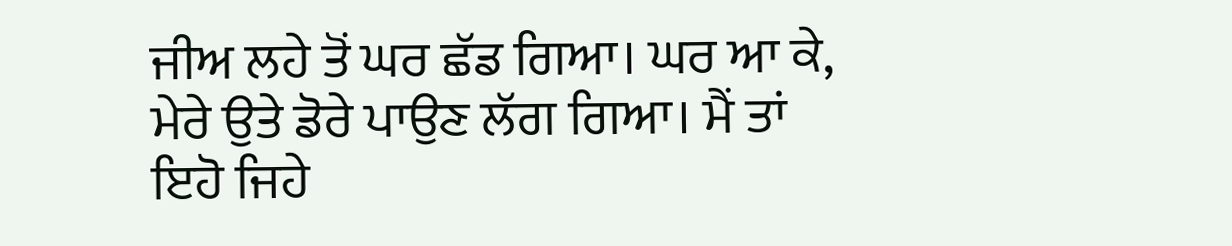ਜੀਅ ਲਹੇ ਤੋਂ ਘਰ ਛੱਡ ਗਿਆ। ਘਰ ਆ ਕੇ, ਮੇਰੇ ਉਤੇ ਡੋਰੇ ਪਾਉਣ ਲੱਗ ਗਿਆ। ਮੈਂ ਤਾਂ ਇਹੋ ਜਿਹੇ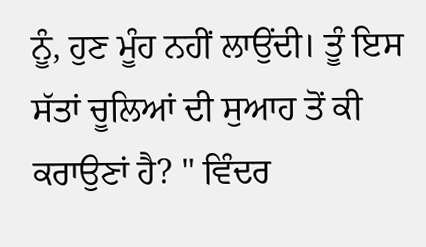ਨੂੰ, ਹੁਣ ਮੂੰਹ ਨਹੀਂ ਲਾਉਂਦੀ। ਤੂੰ ਇਸ ਸੱਤਾਂ ਚੂਲਿਆਂ ਦੀ ਸੁਆਹ ਤੋਂ ਕੀ ਕਰਾਉਣਾਂ ਹੈ? " ਵਿੰਦਰ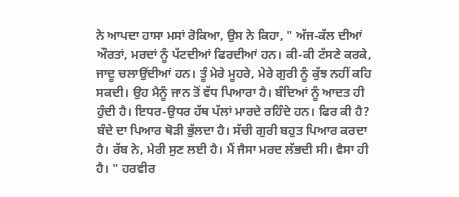ਨੇ ਆਪਦਾ ਹਾਸਾ ਮਸਾਂ ਰੋਕਿਆ, ਉਸ ਨੇ ਕਿਹਾ, " ਅੱਜ-ਕੱਲ ਦੀਆਂ ਔਰਤਾਂ, ਮਰਦਾਂ ਨੂੰ ਪੱਟਦੀਆਂ ਫਿਰਦੀਆਂ ਹਨ। ਕੀ-ਕੀ ਟੱਸਣੇ ਕਰਕੇ, ਜਾਦੂ ਚਲਾਉਂਦੀਆਂ ਹਨ। ਤੂੰ ਮੇਰੇ ਮੂਹਰੇ, ਮੇਰੇ ਗੁਰੀ ਨੂੰ ਕੁੱਝ ਨਹੀਂ ਕਹਿ ਸਕਦੀ। ਉਹ ਮੈਨੂੰ ਜਾਨ ਤੋਂ ਵੱਧ ਪਿਆਰਾ ਹੈ। ਬੰਦਿਆਂ ਨੂੰ ਆਦਤ ਹੀ ਹੁੰਦੀ ਹੈ। ਇਧਰ-ਉਧਰ ਹੱਥ ਪੱਲਾਂ ਮਾਰਦੇ ਰਹਿੰਦੇ ਹਨ। ਫਿਰ ਕੀ ਹੈ? ਬੰਦੇ ਦਾ ਪਿਆਰ ਥੋੜੀ ਭੁੱਲਦਾ ਹੈ। ਸੱਚੀ ਗੁਰੀ ਬਹੁਤ ਪਿਆਰ ਕਰਦਾ ਹੈ। ਰੱਬ ਨੇ, ਮੇਰੀ ਸੁਣ ਲਈ ਹੈ। ਮੈਂ ਜੈਸਾ ਮਰਦ ਲੱਭਦੀ ਸੀ। ਵੈਸਾ ਹੀ ਹੈ। " ਹਰਵੀਰ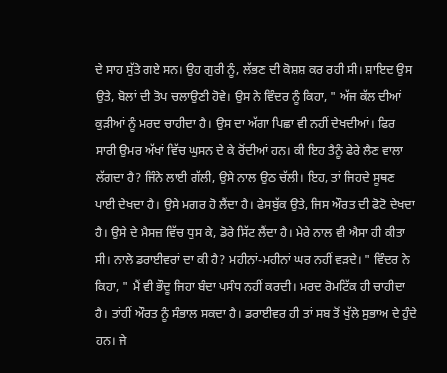ਦੇ ਸਾਹ ਸੁੱਤੇ ਗਏ ਸਨ। ਉਹ ਗੁਰੀ ਨੂੰ, ਲੱਭਣ ਦੀ ਕੋਸ਼ਸ਼ ਕਰ ਰਹੀ ਸੀ। ਸ਼ਾਇਦ ਉਸ ਉਤੇ, ਬੋਲਾਂ ਦੀ ਤੋਪ ਚਲਾਉਣੀ ਹੋਵੇ। ਉਸ ਨੇ ਵਿੰਦਰ ਨੂੰ ਕਿਹਾ, " ਅੱਜ ਕੱਲ ਦੀਆਂ ਕੁੜੀਆਂ ਨੂੰ ਮਰਦ ਚਾਹੀਦਾ ਹੈ। ਉਸ ਦਾ ਅੱਗਾ ਪਿਛਾ ਵੀ ਨਹੀਂ ਦੇਖਦੀਆਂ। ਫਿਰ ਸਾਰੀ ਉਮਰ ਅੱਖਾਂ ਵਿੱਚ ਘੁਸਨ ਦੇ ਕੇ ਰੋਂਦੀਆਂ ਹਨ। ਕੀ ਇਹ ਤੈਨੂੰ ਫੇਰੇ ਲੈਣ ਵਾਲਾ ਲੱਗਦਾ ਹੈ? ਜਿੰਨੇ ਲਾਈ ਗੱਲੀ, ਉਸੇ ਨਾਲ ਉਠ ਚੱਲੀ। ਇਹ, ਤਾਂ ਜਿਹਦੇ ਸੂਥਣ ਪਾਈ ਦੇਖਦਾ ਹੈ। ਉਸੇ ਮਗਰ ਹੋ ਲੈਂਦਾ ਹੈ। ਫੇਸਬੁੱਕ ਉਤੇ, ਜਿਸ ਔਰਤ ਦੀ ਫੋਟੋ ਦੇਖਦਾ ਹੈ। ਉਸੇ ਦੇ ਮੈਸਜ਼ ਵਿੱਚ ਧੁਸ ਕੇ, ਡੋਰੇ ਸਿੱਟ ਲੈਂਦਾ ਹੈ। ਮੇਰੇ ਨਾਲ ਵੀ ਐਸਾ ਹੀ ਕੀਤਾ ਸੀ। ਨਾਲੇ ਡਰਾਈਵਰਾਂ ਦਾ ਕੀ ਹੈ? ਮਹੀਨਾਂ-ਮਹੀਨਾਂ ਘਰ ਨਹੀਂ ਵੜਦੇ। " ਵਿੰਦਰ ਨੇ ਕਿਹਾ, " ਮੈਂ ਵੀ ਭੌਦੂ ਜਿਹਾ ਬੰਦਾ ਪਸੰਧ ਨਹੀਂ ਕਰਦੀ। ਮਰਦ ਰੋਮਟਿੱਕ ਹੀ ਚਾਹੀਦਾ ਹੈ। ਤਾਂਹੀਂ ਔਰਤ ਨੂੰ ਸੰਭਾਲ ਸਕਦਾ ਹੈ। ਡਰਾਈਵਰ ਹੀ ਤਾਂ ਸਬ ਤੋਂ ਖੁੱਲੇ ਸੁਭਾਅ ਦੇ ਹੁੰਦੇ ਹਨ। ਜੇ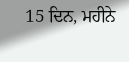15 ਦਿਨ, ਮਹੀਨੇ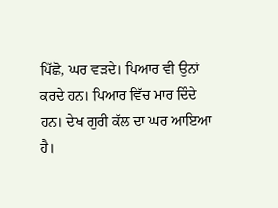ਪਿੱਛੋ, ਘਰ ਵੜਦੇ। ਪਿਆਰ ਵੀ ਉਨਾਂ ਕਰਦੇ ਹਨ। ਪਿਆਰ ਵਿੱਚ ਮਾਰ ਦਿੰਦੇ ਹਨ। ਦੇਖ ਗੁਰੀ ਕੱਲ ਦਾ ਘਰ ਆਇਆ ਹੈ।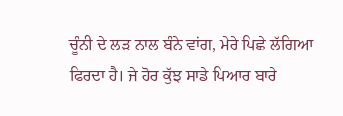ਚੂੰਨੀ ਦੇ ਲੜ ਨਾਲ ਬੰਨੇ ਵਾਂਗ, ਮੇਰੇ ਪਿਛੇ ਲੱਗਿਆ ਫਿਰਦਾ ਹੈ। ਜੇ ਹੋਰ ਕੁੱਝ ਸਾਡੇ ਪਿਆਰ ਬਾਰੇ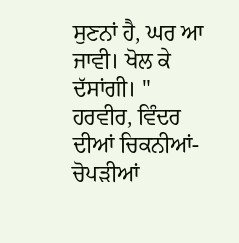ਸੁਣਨਾਂ ਹੈ, ਘਰ ਆ ਜਾਵੀ। ਖੋਲ ਕੇ ਦੱਸਾਂਗੀ। " ਹਰਵੀਰ, ਵਿੰਦਰ ਦੀਆਂ ਚਿਕਨੀਆਂ-ਚੋਪੜੀਆਂ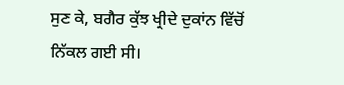ਸੁਣ ਕੇ, ਬਗੈਰ ਕੁੱਝ ਖ੍ਰੀਦੇ ਦੁਕਾਂਨ ਵਿੱਚੋਂ ਨਿੱਕਲ ਗਈ ਸੀ।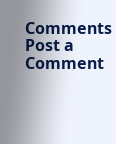Comments
Post a Comment